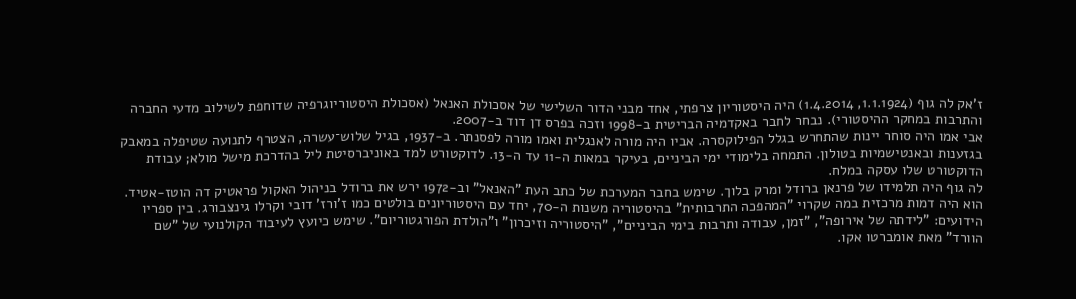ז'אק לה גוף (1.1.1924, 1.4.2014) היה היסטוריון צרפתי, אחד מבני הדור השלישי של אסכולת האנאל (אסכולת היסטוריוגרפיה שדוחפת לשילוב מדעי החברה והתרבות במחקר ההיסטורי). נבחר לחבר באקדמיה הבריטית ב-1998 וזכה בפרס דן דוד ב-2007.
אבי אמו היה סוחר יינות שהתחרש בגלל הפילוקסרה. אביו היה מורה לאנגלית ואמו מורה לפסנתר. ב-1937, בגיל שלוש־עשרה, הצטרף לתנועה שטיפלה במאבק בגזענות ובאנטישמיות בטולון. התמחה בלימודי ימי הביניים, בעיקר במאות ה-11 עד ה-13. לדוקטורט למד באוניברסיטת ליל בהדרכת מישל מולא; עבודת הדוקטורט שלו עסקה במלח.
לה גוף היה תלמידו של פרנאן ברודל ומרק בלוך. שימש בחבר המערכת של כתב העת "האנאל" וב-1972 ירש את ברודל בניהול האקול פראטיק דה הוטז-אטיד. הוא היה דמות מרכזית במה שקרוי "המהפכה התרבותית" בהיסטוריה משנות ה-70, יחד עם היסטוריונים בולטים כמו ז'ורז' דובי וקרלו גינצבורג. בין ספריו הידועים: "לידתה של אירופה", "זמן, עבודה ותרבות בימי הביניים", "היסטוריה וזיכרון" ו"הולדת הפורגטוריום". שימש כיועץ לעיבוד הקולנועי של "שם הוורד" מאת אומברטו אקו.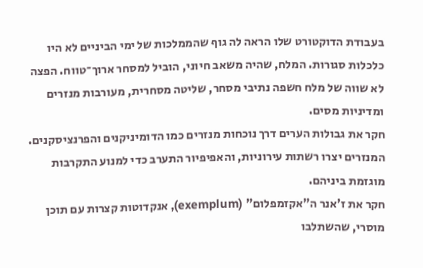בעבודת הדוקטורט שלו הראה לה גוף שהממלכות של ימי הביניים לא היו כלכלות סגורות. המלח, שהיה משאב חיוני, הוביל למסחר ארוך־טווח. הפצה לא שווה של מלח חשפה נתיבי מסחר, שליטה מסחרית, מעורבות מנזרים ומדיניות מסים.
חקר את גבולות הערים דרך נוכחות מנזרים כמו הדומיניקנים והפרנציסקנים. המנזרים יצרו רשתות עירוניות, והאפיפיור התערב כדי למנוע התקרבות מוגזמת ביניהם.
חקר את ז'אנר ה"אקזמפלום" (exemplum), אנקדוטות קצרות עם תוכן מוסרי, שהשתלבו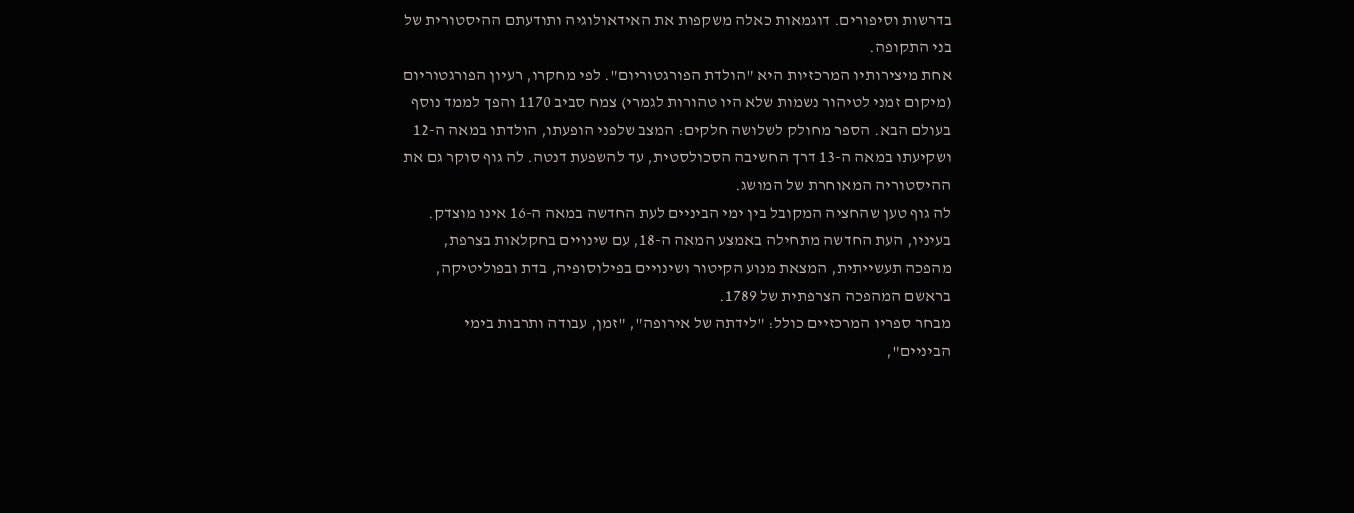בדרשות וסיפורים. דוגמאות כאלה משקפות את האידאולוגיה ותודעתם ההיסטורית של בני התקופה.
אחת מיצירותיו המרכזיות היא "הולדת הפורגטוריום". לפי מחקרו, רעיון הפורגטוריום (מיקום זמני לטיהור נשמות שלא היו טהורות לגמרי) צמח סביב 1170 והפך לממד נוסף בעולם הבא. הספר מחולק לשלושה חלקים: המצב שלפני הופעתו, הולדתו במאה ה-12 ושקיעתו במאה ה-13 דרך החשיבה הסכולסטית, עד להשפעת דנטה. לה גוף סוקר גם את ההיסטוריה המאוחרת של המושג.
לה גוף טען שהחציה המקובל בין ימי הביניים לעת החדשה במאה ה-16 אינו מוצדק. בעיניו, העת החדשה מתחילה באמצע המאה ה-18, עם שינויים בחקלאות בצרפת, מהפכה תעשייתית, המצאת מנוע הקיטור ושינויים בפילוסופיה, בדת ובפוליטיקה, בראשם המהפכה הצרפתית של 1789.
מבחר ספריו המרכזיים כולל: "לידתה של אירופה", "זמן, עבודה ותרבות בימי הביניים",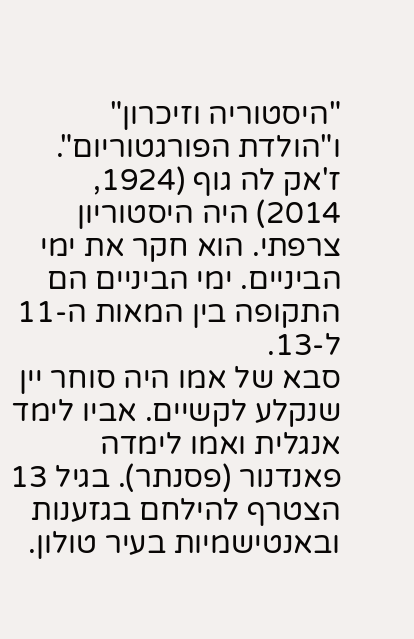"היסטוריה וזיכרון" ו"הולדת הפורגטוריום".
ז'אק לה גוף (1924, 2014) היה היסטוריון צרפתי. הוא חקר את ימי הביניים. ימי הביניים הם התקופה בין המאות ה-11 ל-13.
סבא של אמו היה סוחר יין שנקלע לקשיים. אביו לימד אנגלית ואמו לימדה פאנדנור (פסנתר). בגיל 13 הצטרף להילחם בגזענות ובאנטישמיות בעיר טולון.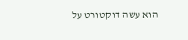הוא עשה דוקטורט על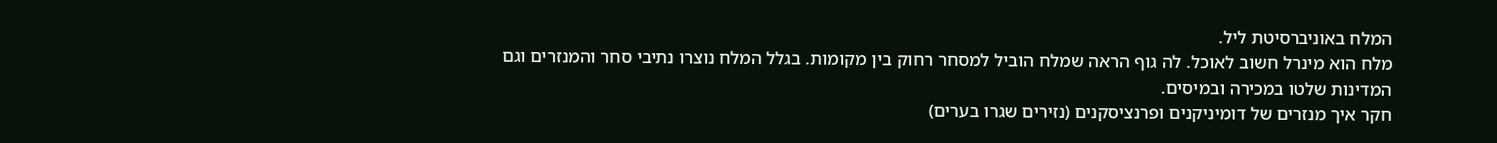המלח באוניברסיטת ליל.
מלח הוא מינרל חשוב לאוכל. לה גוף הראה שמלח הוביל למסחר רחוק בין מקומות. בגלל המלח נוצרו נתיבי סחר והמנזרים וגם המדינות שלטו במכירה ובמיסים.
חקר איך מנזרים של דומיניקנים ופרנציסקנים (נזירים שגרו בערים)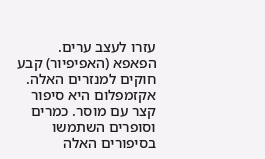עזרו לעצב ערים. הפאפא (האפיפיור) קבע חוקים למנזרים האלה.
אקזמפלום היא סיפור קצר עם מוסר. כמרים וסופרים השתמשו בסיפורים האלה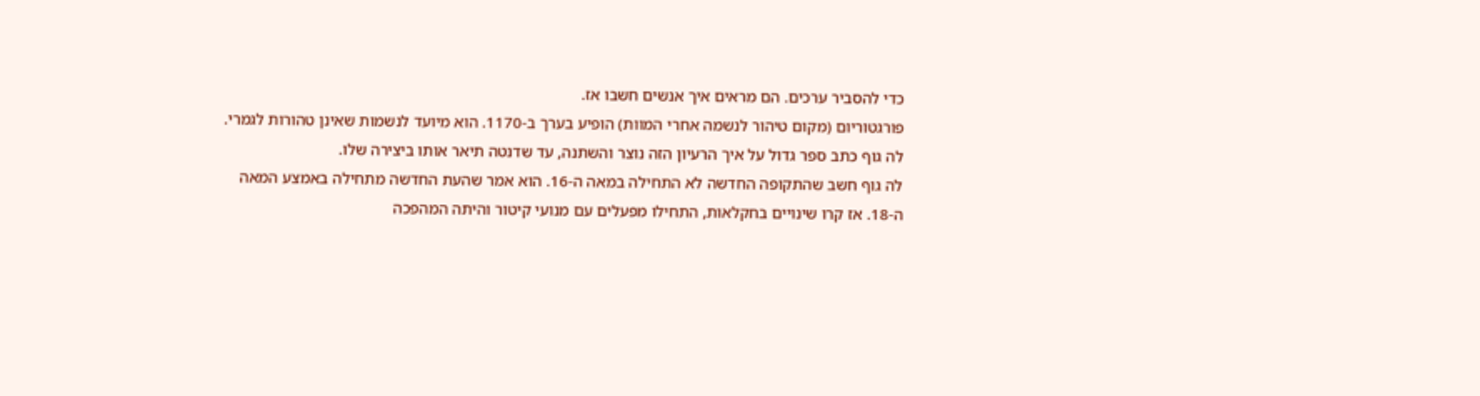כדי להסביר ערכים. הם מראים איך אנשים חשבו אז.
פורגטוריום (מקום טיהור לנשמה אחרי המוות) הופיע בערך ב-1170. הוא מיועד לנשמות שאינן טהורות לגמרי. לה גוף כתב ספר גדול על איך הרעיון הזה נוצר והשתנה, עד שדנטה תיאר אותו ביצירה שלו.
לה גוף חשב שהתקופה החדשה לא התחילה במאה ה-16. הוא אמר שהעת החדשה מתחילה באמצע המאה ה-18. אז קרו שינויים בחקלאות, התחילו מפעלים עם מנועי קיטור והיתה המהפכה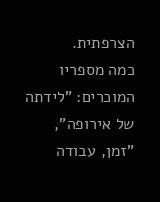הצרפתית.
כמה מספריו המוכרים: "לידתה של אירופה", "זמן, עבודה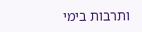ותרבות בימי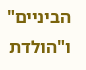הביניים" ו"הולדת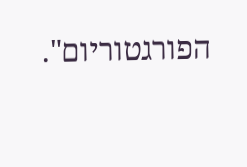הפורגטוריום".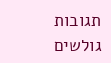תגובות גולשים